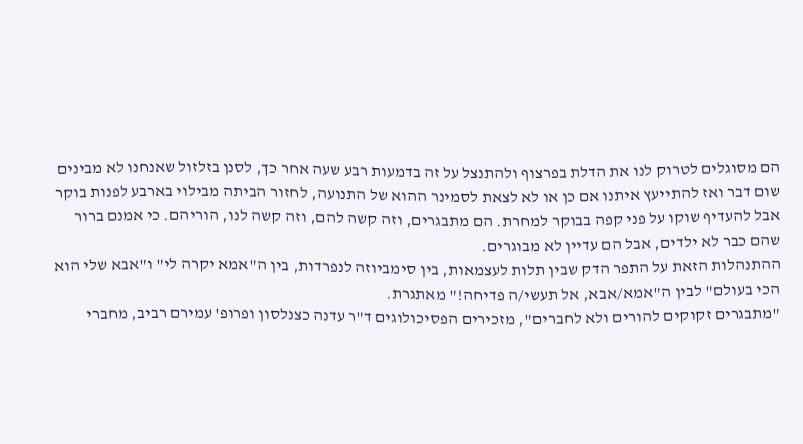הם מסוגלים לטרוק לנו את הדלת בפרצוף ולהתנצל על זה בדמעות רבע שעה אחר כך, לסנן בזלזול שאנחנו לא מבינים שום דבר ואז להתייעץ איתנו אם כן או לא לצאת לסמינר ההוא של התנועה, לחזור הביתה מבילוי בארבע לפנות בוקר אבל להעדיף שוקו על פני קפה בבוקר למחרת. הם מתבגרים, וזה קשה להם, וזה קשה לנו, הוריהם. כי אמנם ברור שהם כבר לא ילדים, אבל הם עדיין לא מבוגרים.
ההתנהלות הזאת על התפר הדק שבין תלות לעצמאות, בין סימביוזה לנפרדות, בין ה"אמא יקרה לי" ו"אבא שלי הוא הכי בעולם" לבין ה"אמא/אבא, אל תעשי/ה פדיחה!" מאתגרת.
"מתבגרים זקוקים להורים ולא לחברים", מזכירים הפסיכולוגים ד"ר עדנה כצנלסון ופרופ' עמירם רביב, מחברי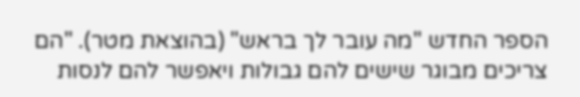הספר החדש "מה עובר לך בראש" (בהוצאת מטר). "הם צריכים מבוגר שישים להם גבולות ויאפשר להם לנסות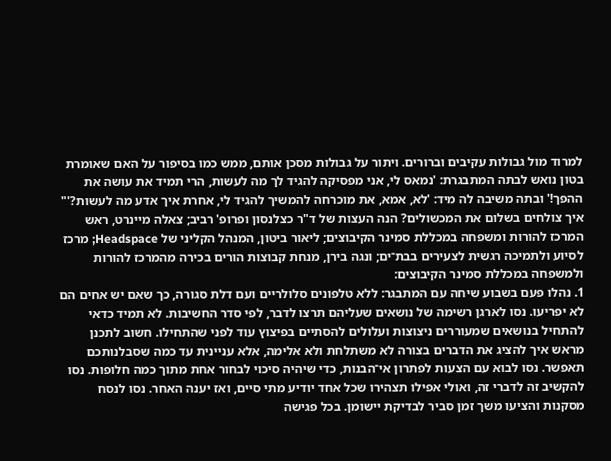למרוד מול גבולות עקיבים וברורים. ויתור על גבולות מסכן אותם, ממש כמו בסיפור על האם שאומרת בטון נואש לבתה המתבגרת: 'נמאס לי, אני מפסיקה להגיד לך מה לעשות, הרי תמיד את עושה את ההפך!' ובתה משיבה לה מיד: 'לא, אמא, את מוכרחה להמשיך להגיד לי, אחרת איך אדע מה לעשות?'"
איך צולחים בשלום את המכשולים? הנה העצות של ד"ר כצלנסון ופרופ' רביב; צאלה מיינרט, ראש המרכז להורות ומשפחה במכללת סמינר הקיבוצים; ליאור ביטון, המנהל הקליני של Headspace; מרכז לסיוע ולתמיכה רגשית לצעירים בבת־ים; ונגה בירן, מנחת קבוצות הורים בכירה מהמרכז להורות ולמשפחה במכללת סמינר הקיבוצים:
1. נהלו פעם בשבוע שיחה עם המתבגר: ללא טלפונים סלולריים ועם דלת סגורה, כך שאם יש אחים הם לא יפריעו. נסו לארגן רשימה של נושאים שעליהם תרצו לדבר, לפי סדר החשיבות. לא תמיד כדאי להתחיל בנושאים שמעוררים ניצוצות ועלולים להסתיים בפיצוץ עוד לפני שהתחילו. חשוב לתכנן מראש איך להציג את הדברים בצורה לא משתלחת ולא אלימה, אלא עניינית עד כמה שסבלנותכם תאפשר. נסו לבוא עם הצעות לפתרון אי־הבנות, כדי שיהיה סיכוי לבחור אחת מתוך כמה חלופות. נסו להקשיב זה לדברי זה, ואולי אפילו תצהירו שכל אחד יודיע מתי סיים, ואז יענה האחר. נסו לנסח מסקנות והציעו משך זמן סביר לבדיקת יישומן. בכל פגישה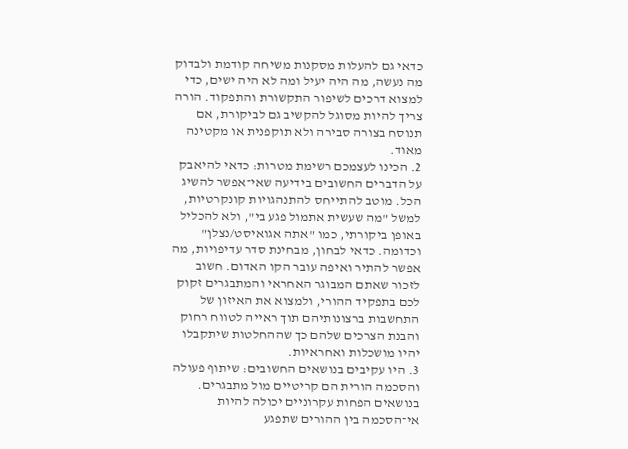כדאי גם להעלות מסקנות משיחה קודמת ולבדוק מה נעשה, מה היה יעיל ומה לא היה ישים, כדי למצוא דרכים לשיפור התקשורת והתפקוד. הורה צריך להיות מסוגל להקשיב גם לביקורת, אם תנוסח בצורה סבירה ולא תוקפנית או מקטינה מאוד.
2. הכינו לעצמכם רשימת מטרות: כדאי להיאבק על הדברים החשובים בידיעה שאי־אפשר להשיג הכל. מוטב להתייחס להתנהגויות קונקרטיות, למשל "מה שעשית אתמול פגע בי", ולא להכליל באופן ביקורתי, כמו "אתה אגואיסט/נצלן" וכדומה. כדאי לבחון, מבחינת סדר עדיפויות, מה אפשר להתיר ואיפה עובר הקו האדום. חשוב לזכור שאתם המבוגר האחראי והמתבגרים זקוק לכם בתפקיד ההורי, ולמצוא את האיזון של התחשבות ברצונותיהם תוך ראייה לטווח רחוק והבנת הצרכים שלהם כך שההחלטות שיתקבלו יהיו מושכלות ואחראיות.
3. היו עקיבים בנושאים החשובים: שיתוף פעולה והסכמה הורית הם קריטיים מול מתבגרים. בנושאים הפחות עקרוניים יכולה להיות אי־הסכמה בין ההורים שתפגע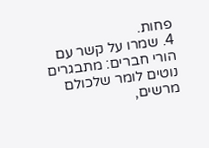פחות.
4. שמרו על קשר עם הורי חברים: מתבגרים נוטים לומר שלכולם מרשים,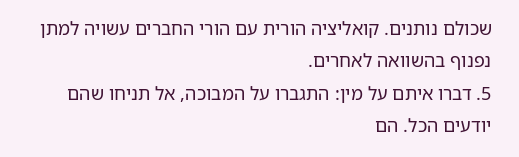שכולם נותנים. קואליציה הורית עם הורי החברים עשויה למתן נפנוף בהשוואה לאחרים.
5. דברו איתם על מין: התגברו על המבוכה, אל תניחו שהם יודעים הכל. הם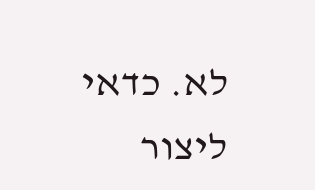לא. כדאי ליצור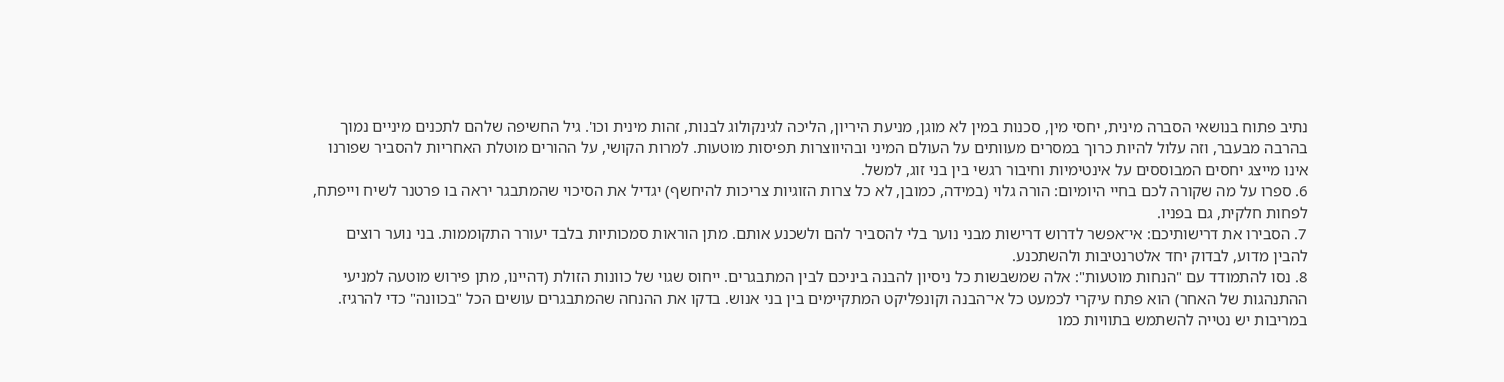נתיב פתוח בנושאי הסברה מינית, יחסי מין, סכנות במין לא מוגן, מניעת היריון, הליכה לגינקולוג לבנות, זהות מינית וכו'. גיל החשיפה שלהם לתכנים מיניים נמוך בהרבה מבעבר, וזה עלול להיות כרוך במסרים מעוותים על העולם המיני ובהיווצרות תפיסות מוטעות. למרות הקושי, על ההורים מוטלת האחריות להסביר שפורנו אינו מייצג יחסים המבוססים על אינטימיות וחיבור רגשי בין בני זוג, למשל.
6. ספרו על מה שקורה לכם בחיי היומיום: הורה גלוי (במידה, כמובן, לא כל צרות הזוגיות צריכות להיחשף) יגדיל את הסיכוי שהמתבגר יראה בו פרטנר לשיח וייפתח, לפחות חלקית, גם בפניו.
7. הסבירו את דרישותיכם: אי־אפשר לדרוש דרישות מבני נוער בלי להסביר להם ולשכנע אותם. מתן הוראות סמכותיות בלבד יעורר התקוממות. בני נוער רוצים להבין מדוע, לבדוק יחד אלטרנטיבות ולהשתכנע.
8. נסו להתמודד עם "הנחות מוטעות": אלה שמשבשות כל ניסיון להבנה ביניכם לבין המתבגרים. ייחוס שגוי של כוונות הזולת (דהיינו, מתן פירוש מוטעה למניעי ההתנהגות של האחר) הוא פתח עיקרי לכמעט כל אי־הבנה וקונפליקט המתקיימים בין בני אנוש. בדקו את ההנחה שהמתבגרים עושים הכל "בכוונה" כדי להרגיז. במריבות יש נטייה להשתמש בתוויות כמו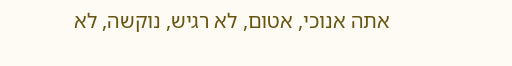אתה אנוכי, אטום, לא רגיש, נוקשה, לא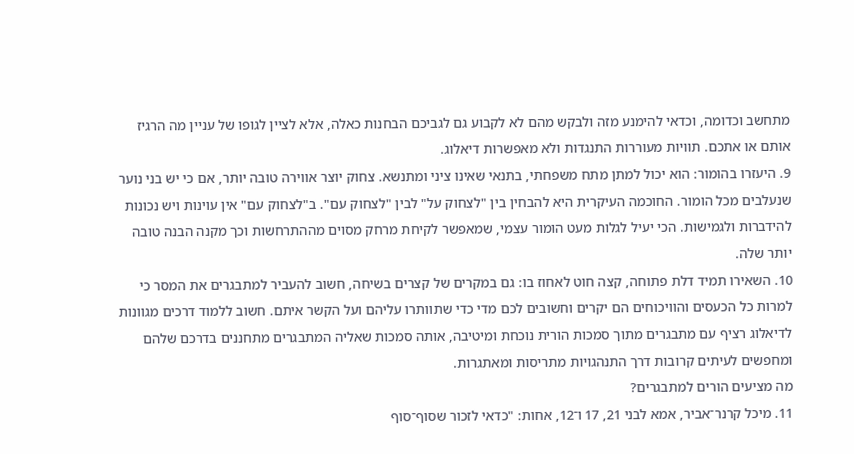מתחשב וכדומה, וכדאי להימנע מזה ולבקש מהם לא לקבוע גם לגביכם הבחנות כאלה, אלא לציין לגופו של עניין מה הרגיז אותם או אתכם. תוויות מעוררות התנגדות ולא מאפשרות דיאלוג.
9. היעזרו בהומור: הוא יכול למתן מתח משפחתי, בתנאי שאינו ציני ומתנשא. צחוק יוצר אווירה טובה יותר, אם כי יש בני נוער שנעלבים מכל הומור. החוכמה העיקרית היא להבחין בין "לצחוק על" לבין "לצחוק עם". ב"לצחוק עם" אין עוינות ויש נכונות להידברות ולגמישות. הכי יעיל לגלות מעט הומור עצמי, שמאפשר לקיחת מרחק מסוים מההתרחשות וכך מקנה הבנה טובה יותר שלה.
10. השאירו תמיד דלת פתוחה, קצה חוט לאחוז בו: גם במקרים של קצרים בשיחה, חשוב להעביר למתבגרים את המסר כי למרות כל הכעסים והוויכוחים הם יקרים וחשובים לכם מדי כדי שתוותרו עליהם ועל הקשר איתם. חשוב ללמוד דרכים מגוונות לדיאלוג רציף עם מתבגרים מתוך סמכות הורית נוכחת ומיטיבה, אותה סמכות שאליה המתבגרים מתחננים בדרכם שלהם ומחפשים לעיתים קרובות דרך התנהגויות מתריסות ומאתגרות.
מה מציעים הורים למתבגרים?
11. מיכל קרנר־אביר, אמא לבני 21, 17 ו־12, אחות: "כדאי לזכור שסוף־סוף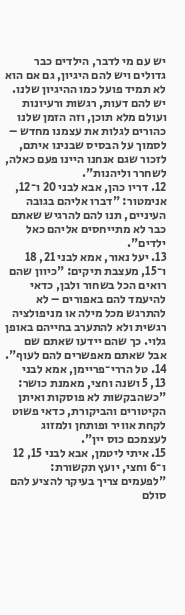יש עם מי לדבר, הילדים כבר גדולים ויש להם היגיון, גם אם הוא לא תמיד פועל כמו ההיגיון שלנו. יש להם דעות, רגשות ורעיונות ועולם מלא תוכן, וזה הזמן שלנו כהורים לגלות את עצמנו מחדש – לסמוך על הבסיס שבנינו איתם, לזכור שגם אנחנו היינו פעם כאלה, לשחרר וליהנות".
12. דריו כהן, אבא לבני 20 ו־12, אנימטור: "דברו אליהם בגובה העיניים, תנו להם להרגיש שאתם כבר לא מתייחסים אליהם כאל ילדים".
13. יעל נאור, אמא לבני 21, 18 ו־15, מעצבת תיקים: "כיוון שהם רואים הכל בשחור ולבן, כדאי להיעמד להם באפורים – לא להתרגש מכל מילה או מניפולציה רגשית ולא להתערב בחייהם באופן גלוי. כך שהם יידעו שאתם שם אבל שאתם מאפשרים להם לעוף".
14. טל הררי־פריימן, אמא לבני 13, 5 ושנה וחצי, מאמנת כושר: "כשהבקשות לא פוסקות ואיתן הקיטורים והביקורת, כדאי פשוט לקחת אוויר ופותחן ולמזוג לעצמכם כוס יין".
15. איתי ליטמן, אבא לבני 15, 12 ו־6 וחצי, יועץ תקשורת: "לפעמים צריך בעיקר להציע להם סולם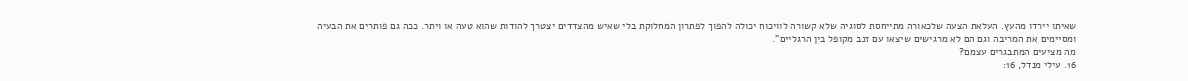שאיתו יירדו מהעץ. העלאת הצעה שלכאורה מתייחסת לסוגיה שלא קשורה לוויכוח יכולה להפוך לפתרון המחלוקת בלי שאיש מהצדדים יצטרך להודות שהוא טעה או ויתר. ככה גם פותרים את הבעיה ומסיימים את המריבה וגם הם לא מרגישים שיצאו עם זנב מקופל בין הרגליים".
מה מציעים המתבגרים עצמם?
16. עילי מנדל, 16: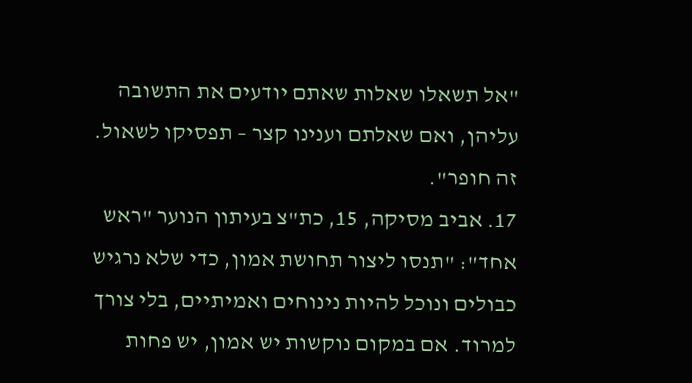"אל תשאלו שאלות שאתם יודעים את התשובה עליהן, ואם שאלתם וענינו קצר – תפסיקו לשאול. זה חופר".
17. אביב מסיקה, 15, כת"צ בעיתון הנוער "ראש אחד": "תנסו ליצור תחושת אמון, כדי שלא נרגיש כבולים ונוכל להיות נינוחים ואמיתיים, בלי צורך למרוד. אם במקום נוקשות יש אמון, יש פחות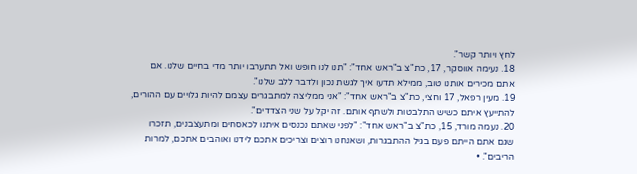לחץ ויותר קשר".
18. נעימה אווסקר, 17, כת"צ ב"ראש אחד": "תנו לנו חופש ואל תתערבו יותר מדי בחיים שלנו. אם אתם מכירים אותנו טוב, ממילא תדעו איך לגשת נכון ולדבר ללב שלנו".
19. מעין רפאל, 17 וחצי, כת"צ ב"ראש אחד": "אני ממליצה למתבגרים עצמם להיות גלויים עם ההורים, להתייעץ איתם כשיש התלבטות ולשתף אותם. זה יקל על שני הצדדים".
20. נעמה מורד, 15, כת"צ ב"ראש אחד": "לפני שאתם נכנסים איתנו לכאסחים ומתעצבנים, תזכרו שגם אתם הייתם פעם בגיל ההתבגרות, ושאנחנו רוצים וצריכים אתכם לידנו ואוהבים אתכם, למרות הריבים". •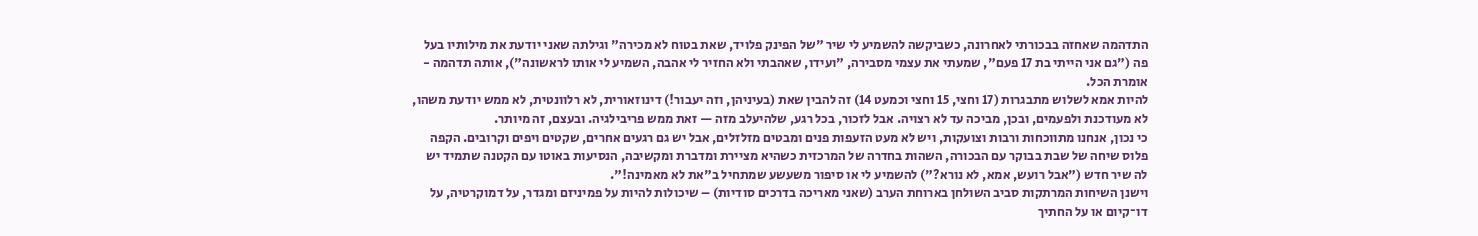התדהמה שאחזה בבכורתי לאחרונה, כשביקשה להשמיע לי שיר "של הפינק פלויד, שאת בטוח לא מכירה" וגילתה שאני יודעת את מילותיו בעל פה ("גם אני הייתי בת 17 פעם", שמעתי את עצמי מסבירה, "ועידו, שאהבתי ולא החזיר לי אהבה, השמיע לי אותו לראשונה"), אותה תדהמה - אומרת הכל.
להיות אמא לשלוש מתבגרות (17 וחצי, 15 וחצי וכמעט 14) זה להבין שאת (בעיניהן, וזה יעבור!) דינוזאורית, לא רלוונטית, לא ממש יודעת משהו, לא מעודכנת ולפעמים, ובכן, מביכה עד לא רצויה. אבל לזכור, בכל רגע, שלהיעלב מזה — זאת ממש פריבילגיה. ובעצם, זה מיותר.
כי נכון, אנחנו מתווכחות ורבות וצועקות, ויש לא מעט הזעפות פנים ומבטים מזלזלים, אבל יש גם רגעים אחרים, שקטים ויפים וקרובים. הקפה פלוס שיחה של שבת בבוקר עם הבכורה, השהות בחדרה של המרכזית כשהיא מציירת ומדברת ומקשיבה, הנסיעות באוטו עם הקטנה שתמיד יש לה שיר חדש ("אבל רועש, אמא, לא נורא?") להשמיע לי או סיפור משעשע שמתחיל ב"את לא מאמינה!".
וישנן השיחות המרתקות סביב השולחן בארוחת הערב (שאני מאריכה בדרכים סודיות) – שיכולות להיות על פמיניזם ומגדר, על דמוקרטיה, על דו־קיום או על החתיך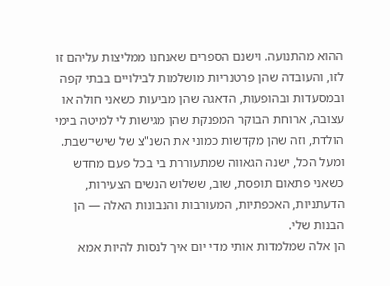ההוא מהתנועה. וישנם הספרים שאנחנו ממליצות עליהם זו לזו, והעובדה שהן פרטנריות מושלמות לבילויים בבתי קפה ובמסעדות ובהופעות, הדאגה שהן מביעות כשאני חולה או עצובה, ארוחת הבוקר המפנקת שהן מגישות לי למיטה בימי הולדת, וזה שהן מקדשות כמוני את השנ"צ של שישי־שבת. ומעל הכל, ישנה הגאווה שמתעוררת בי בכל פעם מחדש כשאני פתאום תופסת, שוב, ששלוש הנשים הצעירות, הדעתניות, האכפתיות, המעורבות והנבונות האלה — הן הבנות שלי.
הן אלה שמלמדות אותי מדי יום איך לנסות להיות אמא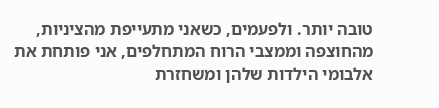טובה יותר. ולפעמים, כשאני מתעייפת מהציניות, מהחוצפה וממצבי הרוח המתחלפים, אני פותחת את אלבומי הילדות שלהן ומשחזרת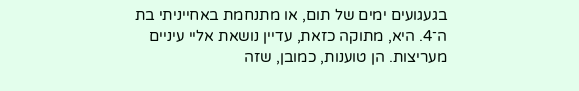בגעגועים ימים של תום, או מתנחמת באחייניתי בת ה־4. היא, מתוקה כזאת, עדיין נושאת אליי עיניים מעריצות. הן טוענות, כמובן, שזה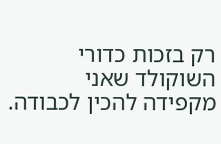רק בזכות כדורי השוקולד שאני מקפידה להכין לכבודה.